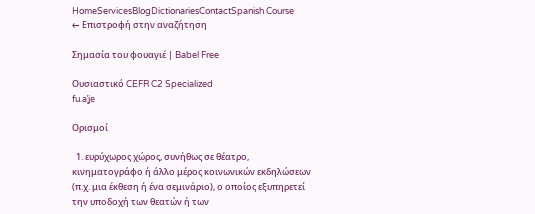HomeServicesBlogDictionariesContactSpanish Course
← Επιστροφή στην αναζήτηση

Σημασία του φουαγιέ | Babel Free

Ουσιαστικό CEFR C2 Specialized
fu.aˈʝe

Ορισμοί

  1. ευρύχωρος χώρος, συνήθως σε θέατρο, κινηματογράφο ή άλλο μέρος κοινωνικών εκδηλώσεων (π.χ. μια έκθεση ή ένα σεμινάριο), ο οποίος εξυπηρετεί την υποδοχή των θεατών ή των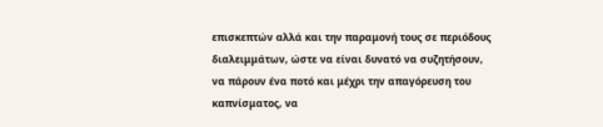επισκεπτών αλλά και την παραμονή τους σε περιόδους διαλειμμάτων, ώστε να είναι δυνατό να συζητήσουν, να πάρουν ένα ποτό και μέχρι την απαγόρευση του καπνίσματος, να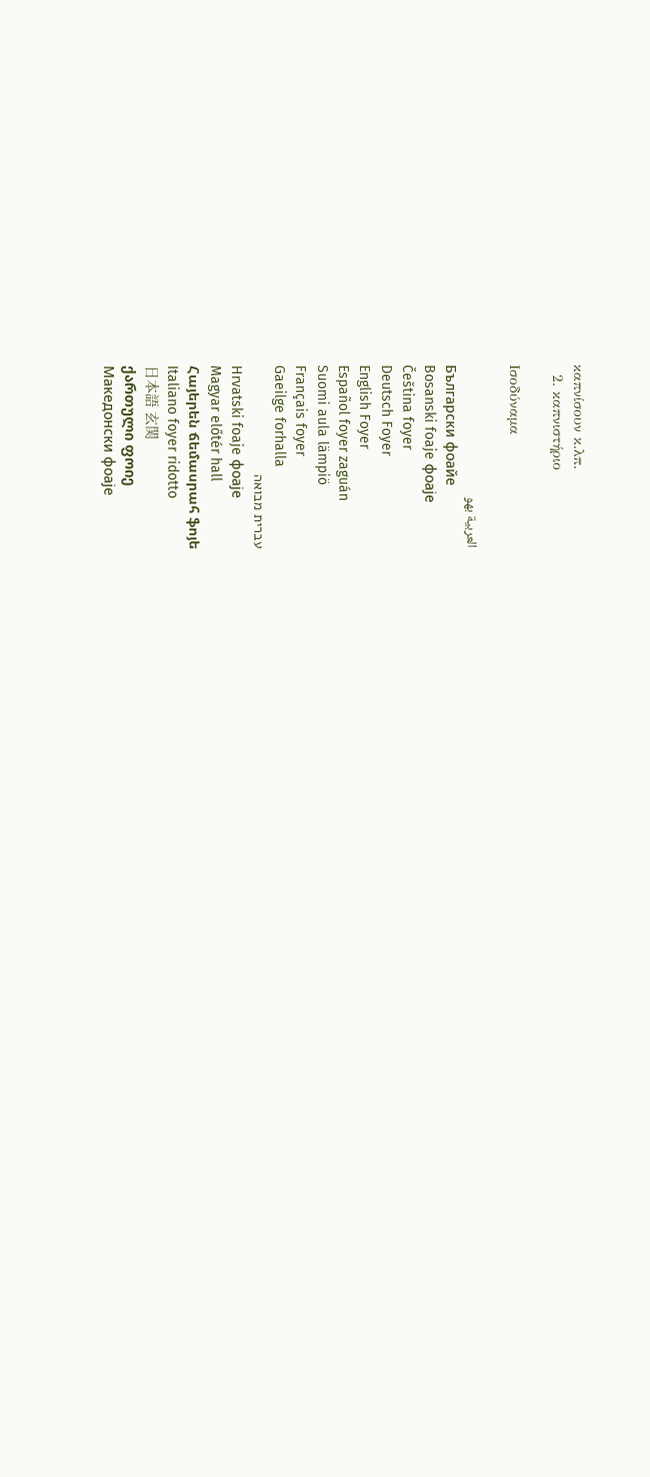καπνίσουν κ.λπ.
  2. καπνιστήριο

Ισοδύναμα

العربية بهو
Български фоайе
Bosanski foaje фоаје
Čeština foyer
Deutsch Foyer
English Foyer
Español foyer zaguán
Suomi aula lämpiö
Français foyer
Gaeilge forhalla
עברית מבואה
Hrvatski foaje фоаје
Magyar előtér hall
Հայերեն ճեմասրահ ֆոյե
Italiano foyer ridotto
日本語 玄関
ქართული ფოიე
Македонски фоаје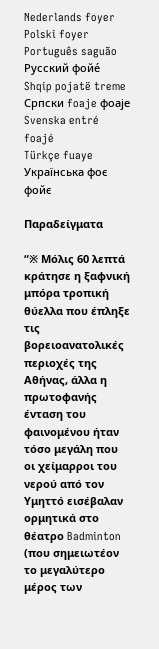Nederlands foyer
Polski foyer
Português saguão
Русский фойе́
Shqip pojatë treme
Српски foaje фоаје
Svenska entré foajé
Türkçe fuaye
Українська фоє фойє

Παραδείγματα

“※ Μόλις 60 λεπτά κράτησε η ξαφνική μπόρα τροπική θύελλα που έπληξε τις βορειοανατολικές περιοχές της Αθήνας, άλλα η πρωτοφανής ένταση του φαινομένου ήταν τόσο μεγάλη που οι χείμαρροι του νερού από τον Υμηττό εισέβαλαν ορμητικά στο θέατρο Badminton (που σημειωτέον το μεγαλύτερο μέρος των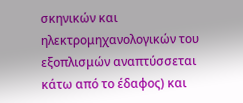σκηνικών και ηλεκτρομηχανολογικών του εξοπλισμών αναπτύσσεται κάτω από το έδαφος) και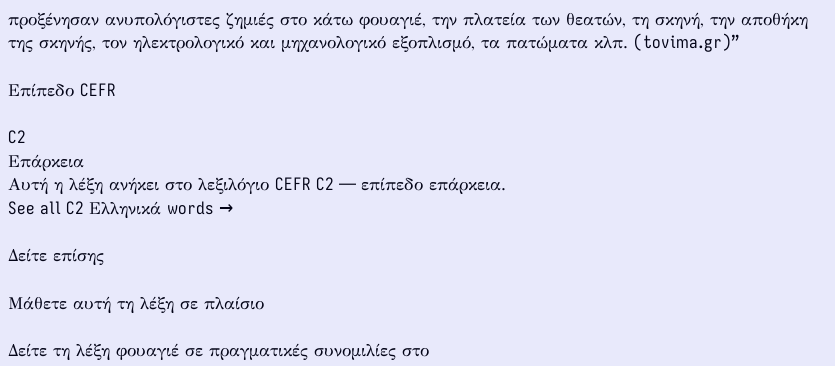προξένησαν ανυπολόγιστες ζημιές στο κάτω φουαγιέ, την πλατεία των θεατών, τη σκηνή, την αποθήκη της σκηνής, τον ηλεκτρολογικό και μηχανολογικό εξοπλισμό, τα πατώματα κλπ. (tovima.gr)”

Επίπεδο CEFR

C2
Επάρκεια
Αυτή η λέξη ανήκει στο λεξιλόγιο CEFR C2 — επίπεδο επάρκεια.
See all C2 Ελληνικά words →

Δείτε επίσης

Μάθετε αυτή τη λέξη σε πλαίσιο

Δείτε τη λέξη φουαγιέ σε πραγματικές συνομιλίες στο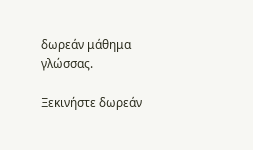δωρεάν μάθημα γλώσσας.

Ξεκινήστε δωρεάν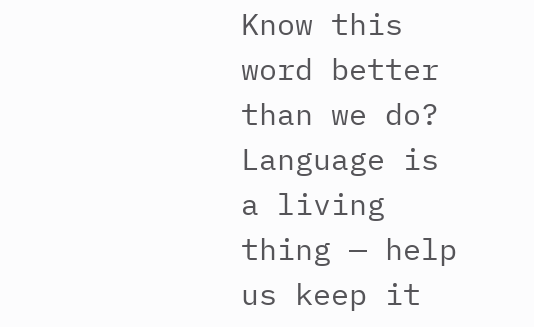Know this word better than we do? Language is a living thing — help us keep it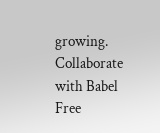growing. Collaborate with Babel Free